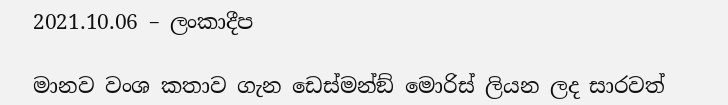2021.10.06 – ලංකාදීප

මානව වංශ කතාව ගැන ඩෙස්මන්ඞ් මොරිස් ලියන ලද සාරවත්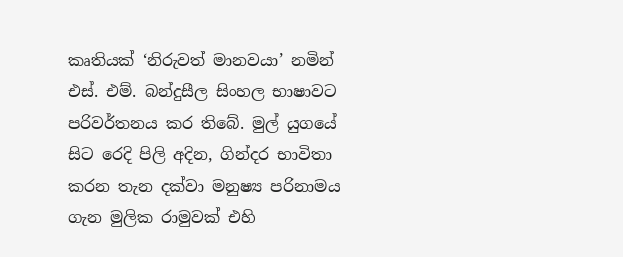කෘතියක් ‘නිරුවත් මානවයා’ නමින් එස්. එම්. බන්දුසීල සිංහල භාෂාවට පරිවර්තනය කර තිබේ. මුල් යුගයේ සිට රෙදි පිලි අදින, ගින්දර භාවිතා කරන තැන දක්වා මනුෂ්‍ය පරිනාමය ගැන මුලික රාමුවක් එහි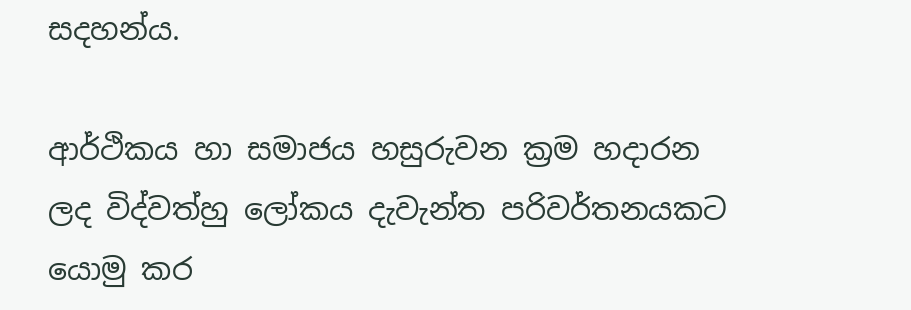සදහන්ය.

ආර්ථිකය හා සමාජය හසුරුවන ක්‍රම හදාරන ලද විද්වත්හු ලෝකය දැවැන්ත පරිවර්තනයකට යොමු කර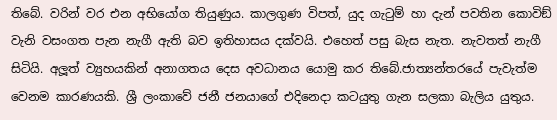තිබේ. වරින් වර එන අභියෝග තියුණුය. කාලගුණ විපත්, යුද ගැටුම් හා දැන් පවතින කොවිඞ් වැනි වසංගත පැන නැගී ඇති බව ඉතිහාසය දක්වයි. එහෙත් පසු බැස නැත. නැවතත් නැගී සිටියි. අලූත් ව්‍යුහයකින් අනාගතය දෙස අවධානය යොමු කර තිබේ.ජාත්‍යන්තරයේ පැවැත්ම වෙනම කාරණයකි. ශ්‍රී ලංකාවේ ජනී ජනයාගේ එදිනෙදා කටයුතු ගැන සලකා බැලිය යුතුය.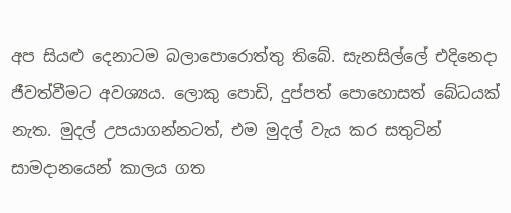අප සියළු දෙනාටම බලාපොරොත්තු තිබේ. සැනසිල්ලේ එදිනෙදා ජීවත්වීමට අවශ්‍යය. ලොකු පොඩි, දුප්පත් පොහොසත් බේධයක් නැත. මුදල් උපයාගන්නටත්, එම මුදල් වැය කර සතුටින් සාමදානයෙන් කාලය ගත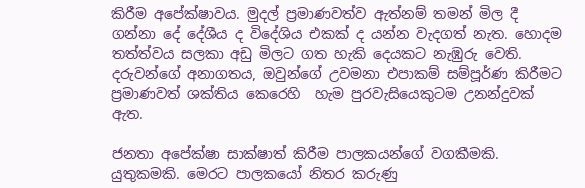කිරීම අපේක්ෂාවය. මුදල් ප්‍රමාණවත්ව ඇත්නම් තමන් මිල දී ගන්නා දේ දේශීය ද විදේශිය එකක් ද යන්න වැදගත් නැත. හොදම තත්ත්වය සලකා අඩු මිලට ගත හැකි දෙයකට නැඹුරු වෙති. දරුවන්ගේ අනාගතය, ඔවුන්ගේ උවමනා එපාකම් සම්පූර්ණ කිරීමට ප්‍රමාණවත් ශක්තිය කෙරෙහි  හැම පුරවැසියෙකුටම උනන්දුවක් ඇත.

ජනතා අපේක්ෂා සාක්ෂාත් කිරීම පාලකයන්ගේ වගකීමකි. යුතුකමකි. මෙරට පාලකයෝ නිතර කරුණු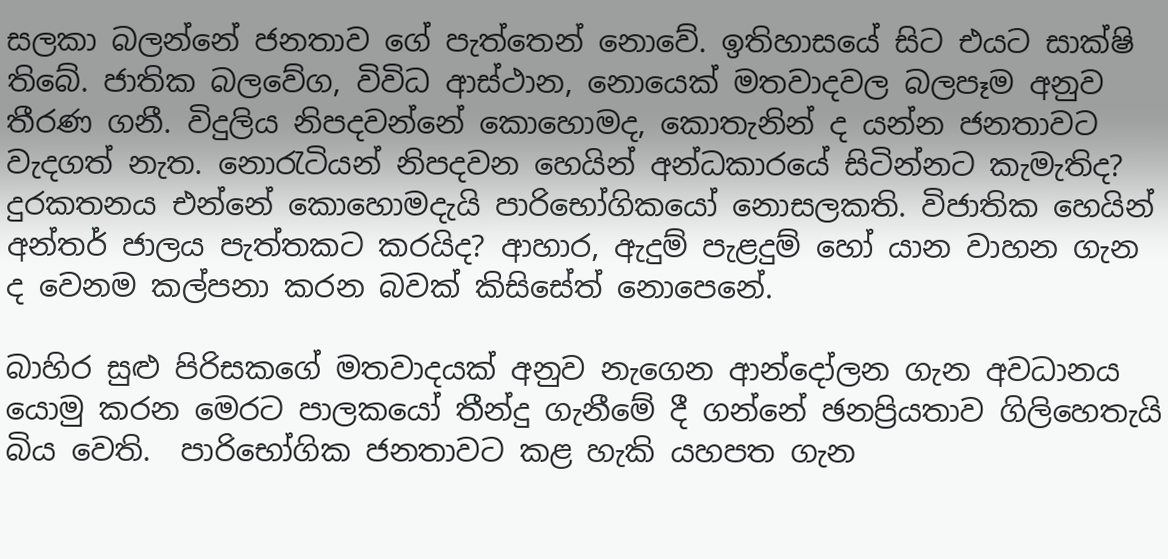සලකා බලන්නේ ජනතාව ගේ පැත්තෙන් නොවේ. ඉතිහාසයේ සිට එයට සාක්ෂි තිබේ. ජාතික බලවේග, විවිධ ආස්ථාන, නොයෙක් මතවාදවල බලපෑම අනුව තීරණ ගනී. විදුලිය නිපදවන්නේ කොහොමද, කොතැනින් ද යන්න ජනතාවට වැදගත් නැත. නොරැටියන් නිපදවන හෙයින් අන්ධකාරයේ සිටින්නට කැමැතිද? දුරකතනය එන්නේ කොහොමදැයි පාරිභෝගිකයෝ නොසලකති. විජාතික හෙයින් අන්තර් ජාලය පැත්තකට කරයිද? ආහාර, ඇදුම් පැළදුම් හෝ යාන වාහන ගැන ද වෙනම කල්පනා කරන බවක් කිසිසේත් නොපෙනේ.

බාහිර සුළු පිරිසකගේ මතවාදයක් අනුව නැගෙන ආන්දෝලන ගැන අවධානය යොමු කරන මෙරට පාලකයෝ තීන්දු ගැනීමේ දී ගන්නේ ඡනප්‍රියතාව ගිලිහෙතැයි බිය වෙති.  පාරිභෝගික ජනතාවට කළ හැකි යහපත ගැන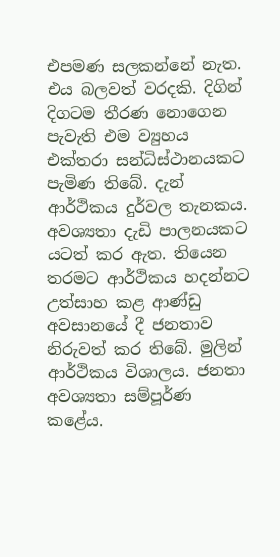එපමණ සලකන්නේ නැත. එය බලවත් වරදකි. දිගින් දිගටම තීරණ නොගෙන පැවැති එම ව්‍යුහය එක්තරා සන්ධිස්ථානයකට පැමිණ තිබේ. දැන් ආර්ථිකය දුර්වල තැනකය. අවශ්‍යතා දැඩි පාලනයකට යටත් කර ඇත. තියෙන තරමට ආර්ථිකය හදන්නට උත්සාහ කළ ආණ්ඩු අවසානයේ දී ජනතාව නිරුවත් කර තිබේ. මුලින් ආර්ථිකය විශාලය. ජනතා අවශ්‍යතා සම්පූර්ණ කළේය.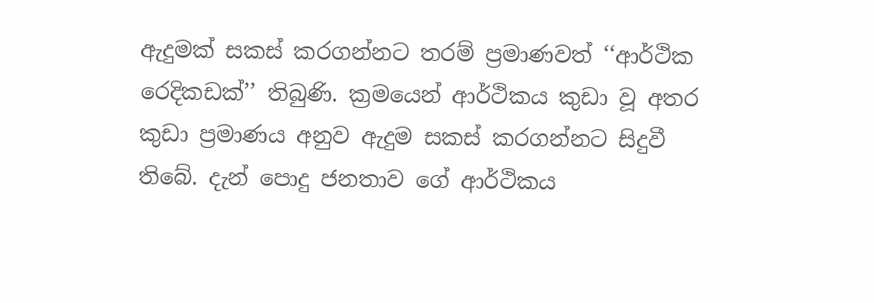ඇදුමක් සකස් කරගන්නට තරම් ප්‍රමාණවත් ‘‘ආර්ථික රෙදිකඩක්’’ තිබුණි. ක්‍රමයෙන් ආර්ථිකය කුඩා වූ අතර කුඩා ප්‍රමාණය අනුව ඇදුම සකස් කරගන්නට සිදුවී තිබේ. දැන් පොදු ජනතාව ගේ ආර්ථිකය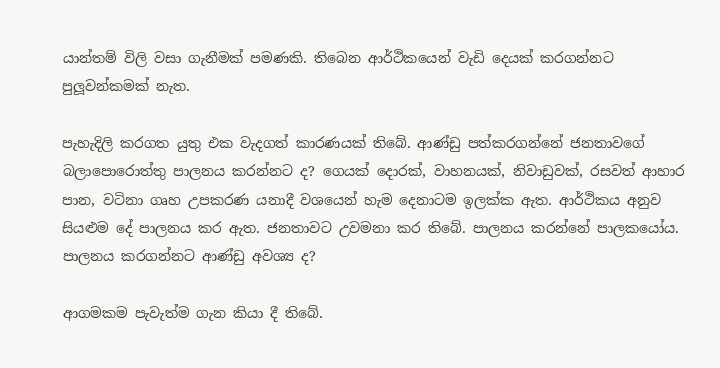යාන්තම් විලි වසා ගැනීමක් පමණකි. තිබෙන ආර්ථිකයෙන් වැඩි දෙයක් කරගන්නට පුලූවන්කමක් නැත.

පැහැදිලි කරගත යුතු එක වැදගත් කාරණයක් තිබේ. ආණ්ඩු පත්කරගන්නේ ජනතාවගේ බලාපොරොත්තු පාලනය කරන්නට ද? ගෙයක් දොරක්, වාහනයක්, නිවාඩුවක්, රසවත් ආහාර පාන, වටිනා ගෘහ උපකරණ යනාදී වශයෙන් හැම දෙනාටම ඉලක්ක ඇත. ආර්ථිකය අනුව සියළුම දේ පාලනය කර ඇත. ජනතාවට උවමනා කර තිබේ. පාලනය කරන්නේ පාලකයෝය. පාලනය කරගන්නට ආණ්ඩු අවශ්‍ය ද?

ආගමකම පැවැත්ම ගැන කියා දී තිබේ.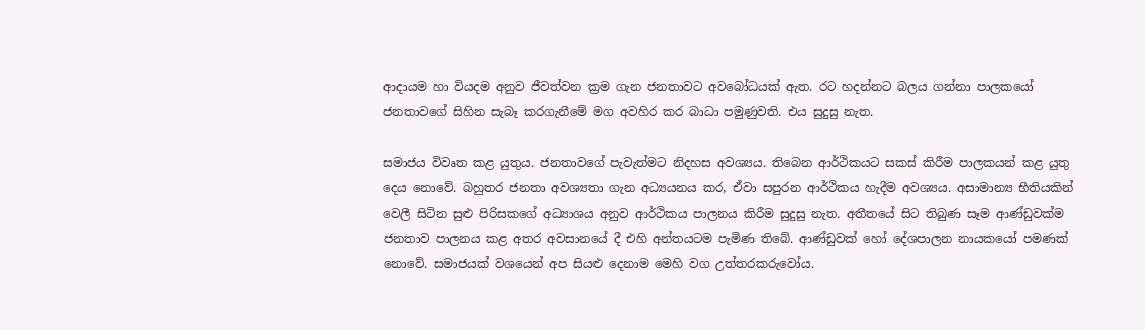ආදායම හා වියදම අනුව ජීවත්වන ක්‍රම ගැන ජනතාවට අවබෝධයක් ඇත. රට හදන්නට බලය ගන්නා පාලකයෝ ජනතාවගේ සිහින සැබෑ කරගැනීමේ මග අවහිර කර බාධා පමුණුවති. එය සුදුසු නැත.

සමාජය විවෘත කළ යුතුය. ජනතාවගේ පැවැත්මට නිදහස අවශ්‍යය. තිබෙන ආර්ථිකයට සකස් කිරීම පාලකයන් කළ යුතු දෙය නොවේ. බහුතර ජනතා අවශ්‍යතා ගැන අධ්‍යයනය කර, ඒවා සපුරන ආර්ථිකය හැදීම අවශ්‍යය. අසාමාන්‍ය භීතියකින් වෙලී සිටින සුළු පිරිසකගේ අධ්‍යාශය අනුව ආර්ථිකය පාලනය කිරීම සුදුසු නැත. අතීතයේ සිට තිබුණ සෑම ආණ්ඩුවක්ම ජනතාව පාලනය කළ අතර අවසානයේ දී එහි අන්තයටම පැමිණ තිබේ. ආණ්ඩුවක් හෝ දේශපාලන නායකයෝ පමණක් නොවේ. සමාජයක් වශයෙන් අප සියළු දෙනාම මෙහි වග උත්තරකරුවෝය.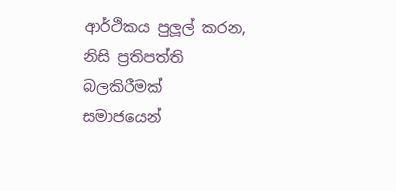ආර්ථිකය පුලූල් කරන, නිසි ප්‍රතිපත්ති බලකිරීමක් සමාජයෙන්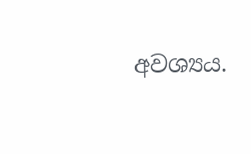අවශ්‍යය.